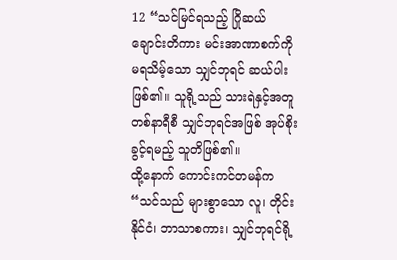12 “သင်မြင်ရသည့် ဂြိုဆယ်ချောင်းတိကား မင်းအာဏာစက်ကို မရသိမ့်သော သျှင်ဘုရင် ဆယ်ပါးဖြစ်၏။ သူရို့သည် သားရဲနှင့်အတူ တစ်နာရီစီ သျှင်ဘုရင်အဖြစ် အုပ်စိုးခွင့်ရမည့် သူတိဖြစ်၏။
ထို့နောက် ကောင်းကင်တမန်က “သင်သည် များစွာသော လူ၊ တိုင်းနိုင်ငံ၊ ဘာသာစကား၊ သျှင်ဘုရင်ရို့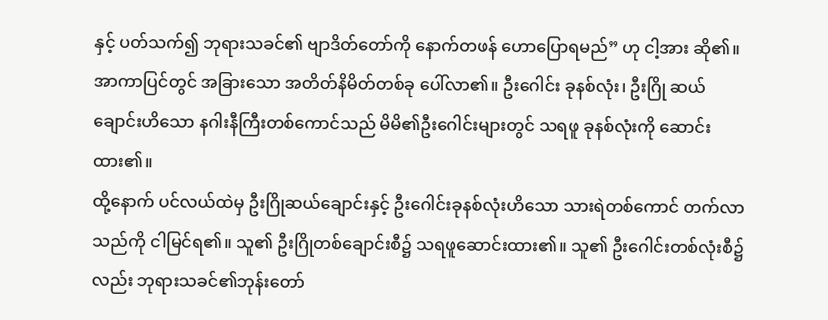နှင့် ပတ်သက်၍ ဘုရားသခင်၏ ဗျာဒိတ်တော်ကို နောက်တဖန် ဟောပြောရမည်” ဟု ငါ့အား ဆို၏။
အာကာပြင်တွင် အခြားသော အတိတ်နိမိတ်တစ်ခု ပေါ်လာ၏။ ဦးဂေါင်း ခုနစ်လုံး၊ ဦးဂြို ဆယ်ချောင်းဟိသော နဂါးနီကြီးတစ်ကောင်သည် မိမိ၏ဦးဂေါင်းများတွင် သရဖူ ခုနစ်လုံးကို ဆောင်းထား၏။
ထို့နောက် ပင်လယ်ထဲမှ ဦးဂြိုဆယ်ချောင်းနှင့် ဦးဂေါင်းခုနစ်လုံးဟိသော သားရဲတစ်ကောင် တက်လာသည်ကို ငါမြင်ရ၏။ သူ၏ ဦးဂြိုတစ်ချောင်းစီ၌ သရဖူဆောင်းထား၏။ သူ၏ ဦးဂေါင်းတစ်လုံးစီ၌လည်း ဘုရားသခင်၏ဘုန်းတော်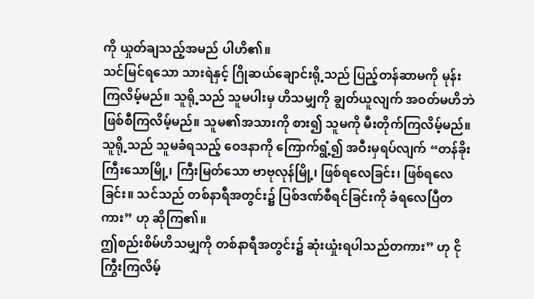ကို ယှုတ်ချသည့်အမည် ပါဟိ၏။
သင်မြင်ရသော သားရဲနှင့် ဂြိုဆယ်ချောင်းရို့သည် ပြည့်တန်ဆာမကို မုန်းကြလိမ့်မည်။ သူရို့သည် သူမပါးမှ ဟိသမျှကို ချွတ်ယူလျက် အဝတ်မဟိဘဲ ဖြစ်စီကြလိမ့်မည်။ သူမ၏အသားကို စား၍ သူမကို မီးတိုက်ကြလိမ့်မည်။
သူရို့သည် သူမခံရသည့် ဝေဒနာကို ကြောက်ရွံ့၍ အဝီးမှရပ်လျက် “တန်ခိုး ကြီးသောမြို့၊ ကြီးမြတ်သော ဗာဗုလုန်မြို့၊ ဖြစ်ရလေခြင်း၊ ဖြစ်ရလေခြင်း။ သင်သည် တစ်နာရီအတွင်း၌ ပြစ်ဒဏ်စီရင်ခြင်းကို ခံရလေပြီတကား” ဟု ဆိုကြ၏။
ဤစည်းစိမ်ဟိသမျှကို တစ်နာရီအတွင်း၌ ဆုံးယှုံးရပါသည်တကား” ဟု ငိုကြွီးကြလိမ့်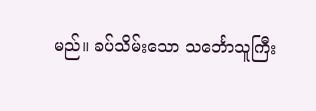မည်။ ခပ်သိမ်းသော သင်္ဘောသူကြီး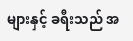များနှင့် ခရီးသည် အ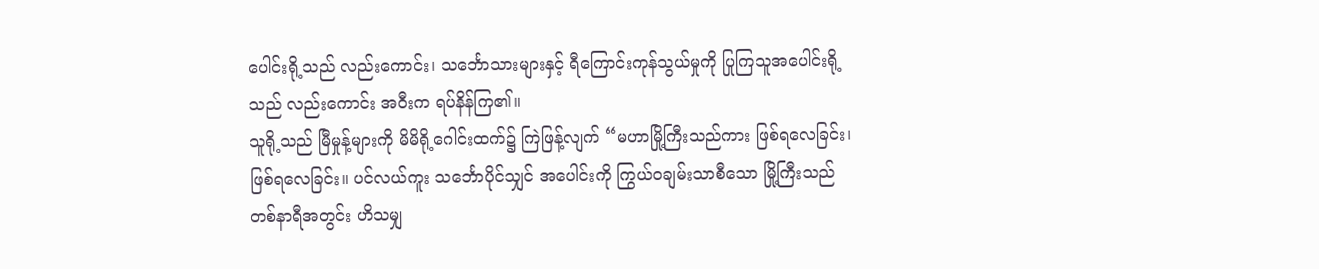ပေါင်းရို့သည် လည်းကောင်း၊ သင်္ဘောသားများနှင့် ရီကြောင်းကုန်သွယ်မှုကို ပြုကြသူအပေါင်းရို့သည် လည်းကောင်း အဝီးက ရပ်နိန်ကြ၏။
သူရို့သည် မြီမှုန့်များကို မိမိရို့ဂေါင်းထက်၌ ကြဲဖြန့်လျက် “မဟာမြို့ကြီးသည်ကား ဖြစ်ရလေခြင်း၊ ဖြစ်ရလေခြင်း။ ပင်လယ်ကူး သင်္ဘောပိုင်သျှင် အပေါင်းကို ကြွယ်ဝချမ်းသာစီသော မြို့ကြီးသည် တစ်နာရီအတွင်း ဟိသမျှ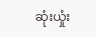ဆုံးယှုံး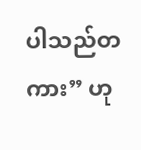ပါသည်တကား” ဟု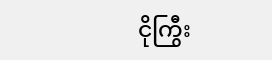ငိုကြွီး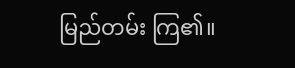မြည်တမ်း ကြ၏။